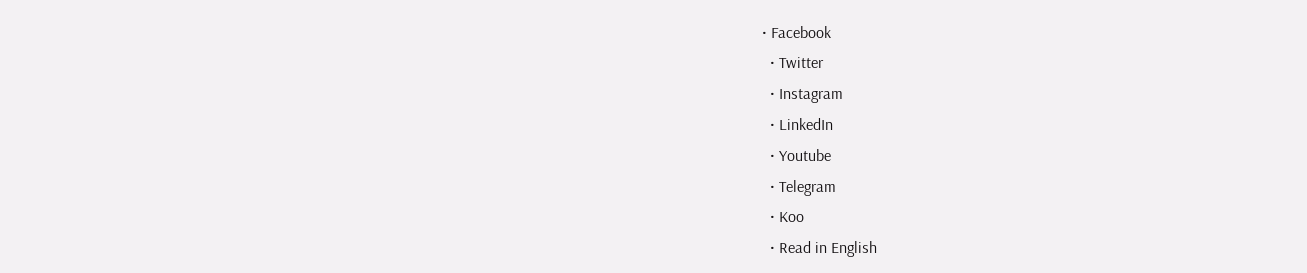• Facebook
  • Twitter
  • Instagram
  • LinkedIn
  • Youtube
  • Telegram
  • Koo
  • Read in English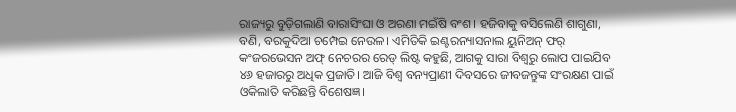ରାଜ୍ୟରୁ ବୁଡ଼ିଗଲାଣି ବାରାସିଂଘା ଓ ଅରଣା ମଇଁଷି ବଂଶ। ହଜିବାକୁ ବସିଲେଣି ଶାଗୁଣା, ବଣି, ବରକୁଦିଆ ଚମ୍ପେଇ ନେଉଳ। ଏମିତିକି ଇଣ୍ଟରନ୍ୟାସନାଲ ୟୁନିଅନ୍‌ ଫର୍‌ କଂଜରଭେସନ ଅଫ୍‌ ନେଚରର ରେଡ୍‌ ଲିଷ୍ଟ କହୁଛି, ଆଗକୁ ସାରା ବିଶ୍ୱରୁ ଲୋପ ପାଇଯିବ ୪୬ ହଜାରରୁ ଅଧିକ ପ୍ରଜାତି। ଆଜି ବିଶ୍ୱ ବନ୍ୟପ୍ରାଣୀ ଦିବସରେ ଜୀବଜନ୍ତୁଙ୍କ ସଂରକ୍ଷଣ ପାଇଁ ଓକିଲାତି କରିଛନ୍ତି ବିଶେଷଜ୍ଞ।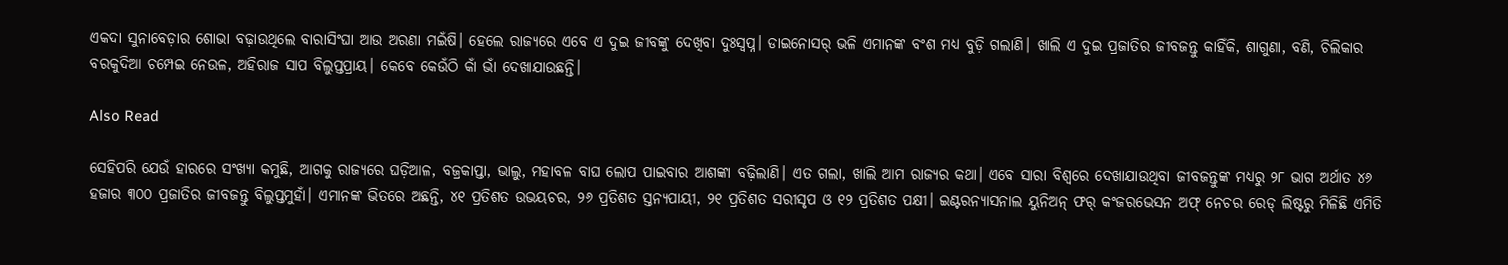ଏକଦା ସୁନାବେଡ଼ାର ଶୋଭା ବଢ଼ାଉଥିଲେ ବାରାସିଂଘା ଆଉ ଅରଣା ମଇଁଷି। ହେଲେ ରାଜ୍ୟରେ ଏବେ ଏ ଦୁଇ ଜୀବଙ୍କୁ ଦେଖିବା ଦୁଃସ୍ୱପ୍ନ। ଡାଇନୋସର୍‌ ଭଳି ଏମାନଙ୍କ ବଂଶ ମଧ୍ୟ ବୁଡ଼ି ଗଲାଣି। ଖାଲି ଏ ଦୁଇ ପ୍ରଜାତିର ଜୀବଜନ୍ତୁ କାହିଁକି, ଶାଗୁଣା, ବଣି, ଚିଲିକାର ବରକୁଦିଆ ଚମ୍ପେଇ ନେଉଳ, ଅହିରାଜ ସାପ ବିଲୁପ୍ତପ୍ରାୟ। କେବେ କେଉଁଠି କାଁ ଭାଁ ଦେଖାଯାଉଛନ୍ତି।

Also Read

ସେହିପରି ଯେଉଁ ହାରରେ ସଂଖ୍ୟା କମୁଛି, ଆଗକୁ ରାଜ୍ୟରେ ଘଡ଼ିଆଳ, ବଜ୍ରକାପ୍ତା, ଭାଲୁ, ମହାବଳ ବାଘ ଲୋପ ପାଇବାର ଆଶଙ୍କା ବଢ଼ିଲାଣି। ଏତ ଗଲା, ଖାଲି ଆମ ରାଜ୍ୟର କଥା। ଏବେ ସାରା ବିଶ୍ୱରେ ଦେଖାଯାଉଥିବା ଜୀବଜନ୍ତୁଙ୍କ ମଧ୍ୟରୁ ୨୮ ଭାଗ ଅର୍ଥାତ ୪୬ ହଜାର ୩୦୦ ପ୍ରଜାତିର ଜୀବଜନ୍ତୁ ବିଲୁପ୍ତମୁହାଁ। ଏମାନଙ୍କ ଭିତରେ ଅଛନ୍ତି, ୪୧ ପ୍ରତିଶତ ଉଭୟଚର, ୨୬ ପ୍ରତିଶତ ସ୍ତନ୍ୟପାୟୀ, ୨୧ ପ୍ରତିଶତ ସରୀସୃପ ଓ ୧୨ ପ୍ରତିଶତ ପକ୍ଷୀ। ଇଣ୍ଟରନ୍ୟାସନାଲ ୟୁନିଅନ୍‌ ଫର୍‌ କଂଜରଭେସନ ଅଫ୍‌ ନେଚର ରେଡ୍‌ ଲିଷ୍ଟରୁ ମିଳିଛି ଏମିତି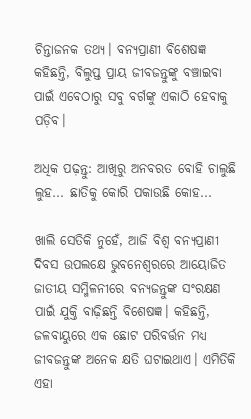ଚିନ୍ତାଜନକ ତଥ୍ୟ। ବନ୍ୟପ୍ରାଣୀ ବିଶେଷଜ୍ଞ କହିଛନ୍ତି, ବିଲୁପ୍ତ ପ୍ରାୟ ଜୀବଜନ୍ତୁଙ୍କୁ ବଞ୍ଚାଇବା ପାଇଁ ଏବେଠାରୁ ସବୁ ବର୍ଗଙ୍କୁ ଏକାଠି ହେବାକୁ ପଡ଼ିବ।

ଅଧିକ ପଢ଼ନ୍ତୁ: ଆଖିରୁ ଅନବରତ ବୋହି ଚାଲୁଛି ଲୁହ... ଛାତିକୁ କୋରି ପକାଉଛି କୋହ...

ଖାଲି ସେତିକି ନୁହେଁ, ଆଜି ବିଶ୍ୱ ବନ୍ୟପ୍ରାଣୀ ଦିବସ ଉପଲକ୍ଷେ ଭୁବନେଶ୍ୱରରେ ଆୟୋଜିତ ଜାତୀୟ ସମ୍ମିଳନୀରେ ବନ୍ୟଜନ୍ତୁଙ୍କ ସଂରକ୍ଷଣ ପାଇଁ ଯୁକ୍ତି ବାଢ଼ିଛନ୍ତି ବିଶେଷଜ୍ଞ। କହିଛନ୍ତି, ଜଳବାୟୁରେ ଏକ ଛୋଟ ପରିବର୍ତ୍ତନ ମଧ୍ୟ ଜୀବଜନ୍ତୁଙ୍କ ଅନେକ କ୍ଷତି ଘଟାଇଥାଏ। ଏମିତିକି ଏହା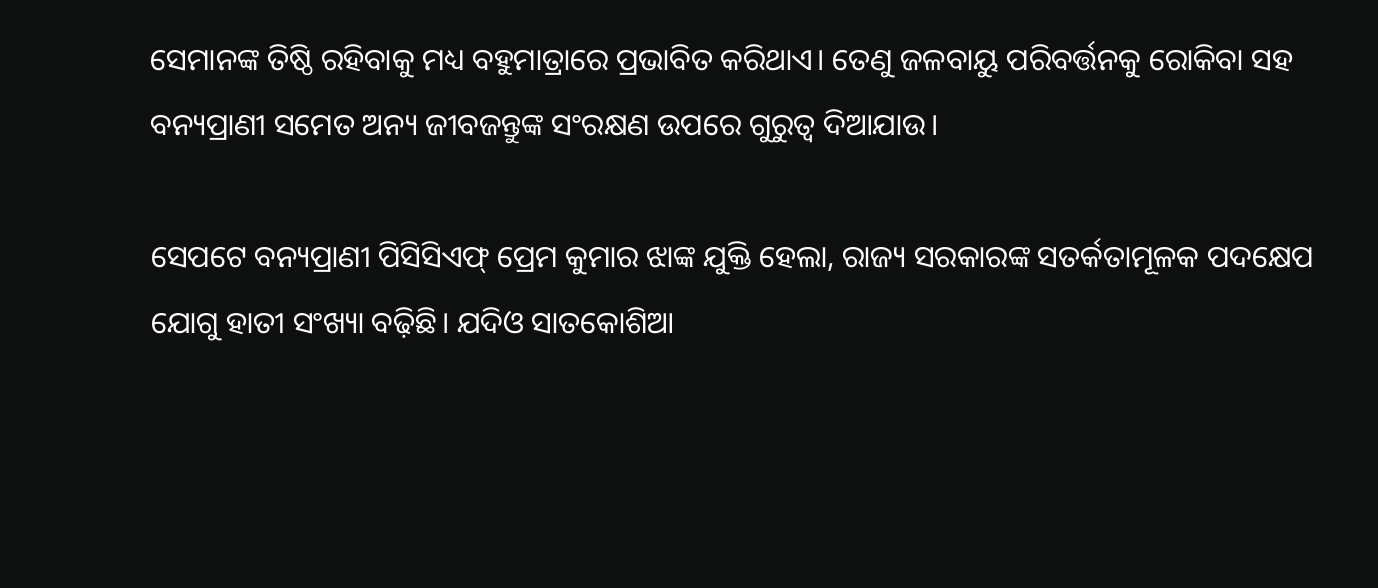ସେମାନଙ୍କ ତିଷ୍ଠି ରହିବାକୁ ମଧ୍ୟ ବହୁମାତ୍ରାରେ ପ୍ରଭାବିତ କରିଥାଏ। ତେଣୁ ଜଳବାୟୁ ପରିବର୍ତ୍ତନକୁ ରୋକିବା ସହ ବନ୍ୟପ୍ରାଣୀ ସମେତ ଅନ୍ୟ ଜୀବଜନ୍ତୁଙ୍କ ସଂରକ୍ଷଣ ଉପରେ ଗୁରୁତ୍ୱ ଦିଆଯାଉ।

ସେପଟେ ବନ୍ୟପ୍ରାଣୀ ପିସିସିଏଫ୍‌ ପ୍ରେମ କୁମାର ଝାଙ୍କ ଯୁକ୍ତି ହେଲା, ରାଜ୍ୟ ସରକାରଙ୍କ ସତର୍କତାମୂଳକ ପଦକ୍ଷେପ ଯୋଗୁ ହାତୀ ସଂଖ୍ୟା ବଢ଼ିଛି। ଯଦିଓ ସାତକୋଶିଆ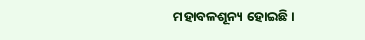ମହାବଳଶୂନ୍ୟ ହୋଇଛି।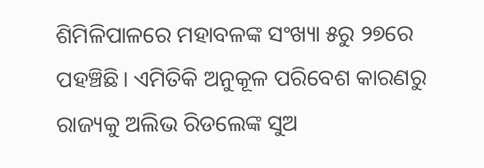ଶିମିଳିପାଳରେ ମହାବଳଙ୍କ ସଂଖ୍ୟା ୫ରୁ ୨୭ରେ ପହଞ୍ଚିଛି। ଏମିତିକି ଅନୁକୂଳ ପରିବେଶ କାରଣରୁ ରାଜ୍ୟକୁ ଅଲିଭ ରିଡଲେଙ୍କ ସୁଅ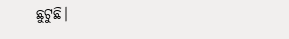ଛୁଟୁଛି।